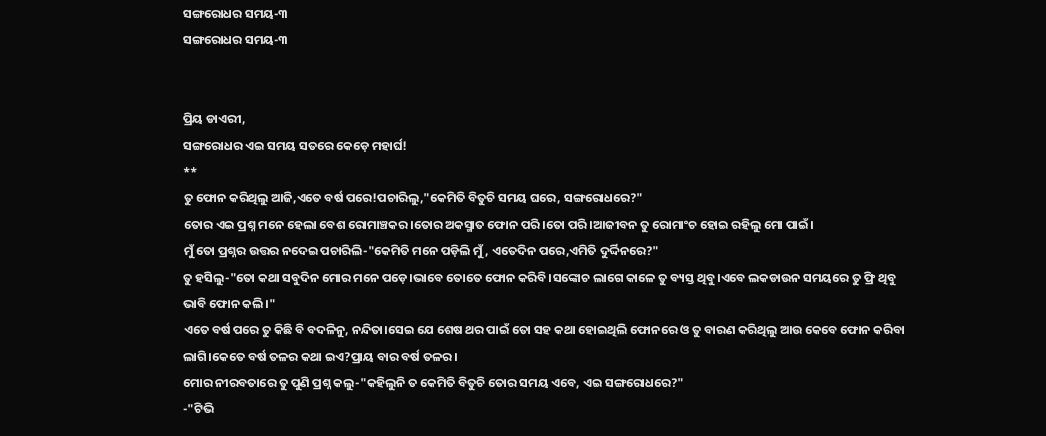ସଙ୍ଗରୋଧର ସମୟ-୩
ସଙ୍ଗରୋଧର ସମୟ-୩


ପ୍ରିୟ ଡାଏରୀ,
ସଙ୍ଗରୋଧର ଏଇ ସମୟ ସତରେ କେଡ଼େ ମହାର୍ଘ!
**
ତୁ ଫୋନ କରିଥିଲୁ ଆଜି,ଏତେ ବର୍ଷ ପରେ!ପଚାରିଲୁ,"କେମିତି ବିତୁଚି ସମୟ ଘରେ, ସଙ୍ଗରୋଧରେ?"
ତୋର ଏଇ ପ୍ରଶ୍ନ ମନେ ହେଲା ବେଶ ରୋମାଞ୍ଚକର।ତୋର ଅକସ୍ମାତ ଫୋନ ପରି।ତୋ ପରି।ଆଜୀବନ ତୁ ରୋମାଂଚ ହୋଇ ରହିଲୁ ମୋ ପାଇଁ।
ମୁଁ ତୋ ପ୍ରଶ୍ନର ଉତ୍ତର ନଦେଇ ପଚାରିଲି-"କେମିତି ମନେ ପଡ଼ିଲି ମୁଁ, ଏତେଦିନ ପରେ,ଏମିତି ଦୁର୍ଦ୍ଦିନରେ?"
ତୁ ହସିଲୁ-"ତୋ କଥା ସବୁଦିନ ମୋର ମନେ ପଡ଼େ।ଭାବେ ତୋତେ ଫୋନ କରିବି।ସଙ୍କୋଚ ଲାଗେ କାଳେ ତୁ ବ୍ୟସ୍ତ ଥିବୁ।ଏବେ ଲକଡାଉନ ସମୟରେ ତୁ ଫ୍ରି ଥିବୁ ଭାବି ଫୋନ କଲି।"
ଏତେ ବର୍ଷ ପରେ ତୁ କିଛି ବି ବଦଳିନୁ, ନନ୍ଦିତା।ସେଇ ଯେ ଶେଷ ଥର ପାଇଁ ତୋ ସହ କଥା ହୋଇଥିଲି ଫୋନରେ ଓ ତୁ ବାରଣ କରିଥିଲୁ ଆଉ କେବେ ଫୋନ କରିବା ଲାଗି।କେତେ ବର୍ଷ ତଳର କଥା ଇଏ?ପ୍ରାୟ ବାର ବର୍ଷ ତଳର।
ମୋର ନୀରବତାରେ ତୁ ପୁଣି ପ୍ରଶ୍ନ କଲୁ-"କହିଲୁନି ତ କେମିତି ବିତୁଚି ତୋର ସମୟ ଏବେ, ଏଇ ସଙ୍ଗରୋଧରେ?"
-"ଟିଭି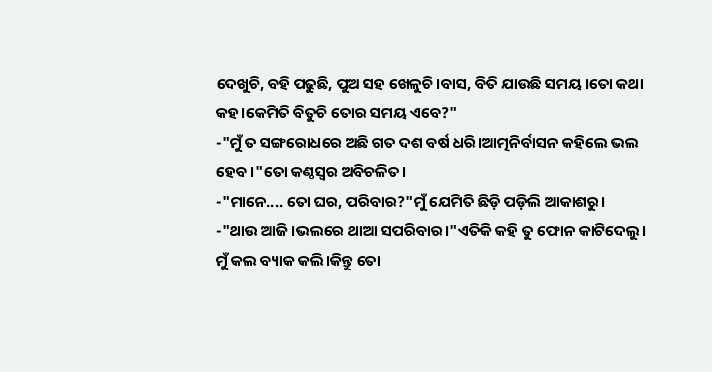ଦେଖୁଚି, ବହି ପଢୁଛି, ପୁଅ ସହ ଖେଳୁଚି।ବାସ, ବିତି ଯାଉଛି ସମୟ।ତୋ କଥା କହ।କେମିତି ବିତୁଚି ତୋର ସମୟ ଏବେ?"
-"ମୁଁ ତ ସଙ୍ଗରୋଧରେ ଅଛି ଗତ ଦଶ ବର୍ଷ ଧରି।ଆତ୍ମନିର୍ବାସନ କହିଲେ ଭଲ ହେବ।"ତୋ କଣ୍ଠସ୍ୱର ଅବିଚଳିତ।
-"ମାନେ.... ତୋ ଘର, ପରିବାର?"ମୁଁ ଯେମିତି ଛିଡ଼ି ପଡ଼ିଲି ଆକାଶରୁ।
-"ଥାଉ ଆଜି।ଭଲରେ ଥାଆ ସପରିବାର।"ଏତିକି କହି ତୁ ଫୋନ କାଟିଦେଲୁ।
ମୁଁ କଲ ବ୍ୟାକ କଲି।କିନ୍ତୁ ତୋ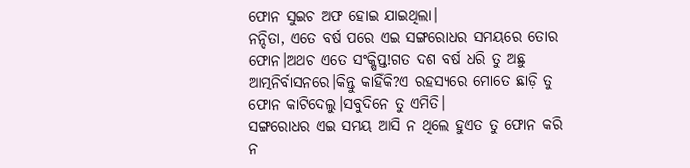ଫୋନ ସୁଇଚ ଅଫ ହୋଇ ଯାଇଥିଲା।
ନନ୍ଦିତା, ଏତେ ବର୍ଷ ପରେ ଏଇ ସଙ୍ଗରୋଧର ସମୟରେ ତୋର ଫୋନ।ଅଥଚ ଏତେ ସଂକ୍ଷିପ୍ତ!ଗତ ଦଶ ବର୍ଷ ଧରି ତୁ ଅଛୁ ଆତ୍ମନିର୍ବାସନରେ।କିନ୍ତୁ କାହିଁକି?ଏ ରହସ୍ୟରେ ମୋତେ ଛାଡ଼ି ତୁ ଫୋନ କାଟିଦେଲୁ।ସବୁଦିନେ ତୁ ଏମିତି।
ସଙ୍ଗରୋଧର ଏଇ ସମୟ ଆସି ନ ଥିଲେ ହୁଏତ ତୁ ଫୋନ କରି ନ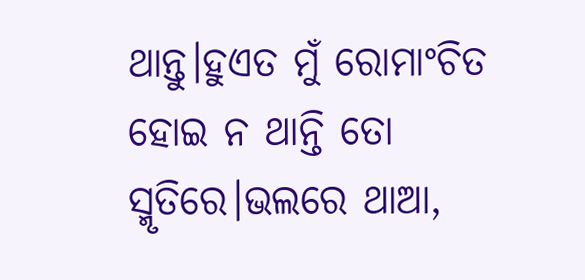ଥାନ୍ତୁ।ହୁଏତ ମୁଁ ରୋମାଂଚିତ ହୋଇ ନ ଥାନ୍ତି ତୋ ସ୍ମୃତିରେ।ଭଲରେ ଥାଆ,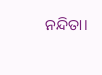ନନ୍ଦିତା।